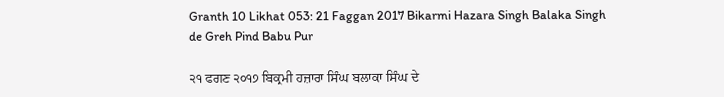Granth 10 Likhat 053: 21 Faggan 2017 Bikarmi Hazara Singh Balaka Singh de Greh Pind Babu Pur

੨੧ ਫਗਣ ੨੦੧੭ ਬਿਕ੍ਰਮੀ ਹਜ਼ਾਰਾ ਸਿੰਘ ਬਲਾਕਾ ਸਿੰਘ ਦੇ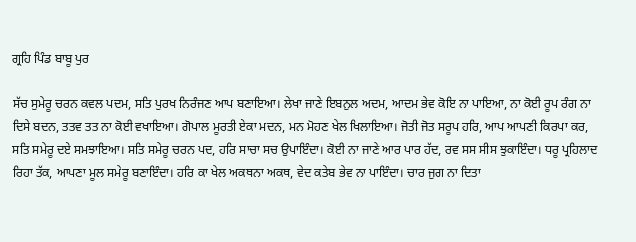ਗ੍ਰਹਿ ਪਿੰਡ ਬਾਬੂ ਪੁਰ

ਸੱਚ ਸੁਮੇਰੂ ਚਰਨ ਕਵਲ ਪਦਮ, ਸਤਿ ਪੁਰਖ ਨਿਰੰਜਣ ਆਪ ਬਣਾਇਆ। ਲੇਖਾ ਜਾਣੇ ਇਬਨੁਲ ਅਦਮ, ਆਦਮ ਭੇਵ ਕੋਇ ਨਾ ਪਾਇਆ, ਨਾ ਕੋਈ ਰੂਪ ਰੰਗ ਨਾ ਦਿਸੇ ਬਦਨ, ਤਤਵ ਤਤ ਨਾ ਕੋਈ ਵਖਾਇਆ। ਗੋਪਾਲ ਮੂਰਤੀ ਏਕਾ ਮਦਨ, ਮਨ ਮੋਹਣ ਖੇਲ ਖਿਲਾਇਆ। ਜੋਤੀ ਜੋਤ ਸਰੂਪ ਹਰਿ, ਆਪ ਆਪਣੀ ਕਿਰਪਾ ਕਰ, ਸਤਿ ਸਮੇਰੂ ਦਏ ਸਮਝਾਇਆ। ਸਤਿ ਸਮੇਰੂ ਚਰਨ ਪਦ, ਹਰਿ ਸਾਚਾ ਸਚ ਉਪਾਇੰਦਾ। ਕੋਈ ਨਾ ਜਾਣੇ ਆਰ ਪਾਰ ਹੱਦ, ਰਵ ਸਸ ਸੀਸ ਝੁਕਾਇੰਦਾ। ਧਰੂ ਪ੍ਰਹਿਲਾਦ ਰਿਹਾ ਤੱਕ, ਆਪਣਾ ਮੂਲ ਸਮੇਰੂ ਬਣਾਇੰਦਾ। ਹਰਿ ਕਾ ਖੇਲ ਅਕਥਨਾ ਅਕਥ, ਵੇਦ ਕਤੇਬ ਭੇਵ ਨਾ ਪਾਇੰਦਾ। ਚਾਰ ਜੁਗ ਨਾ ਦਿਤਾ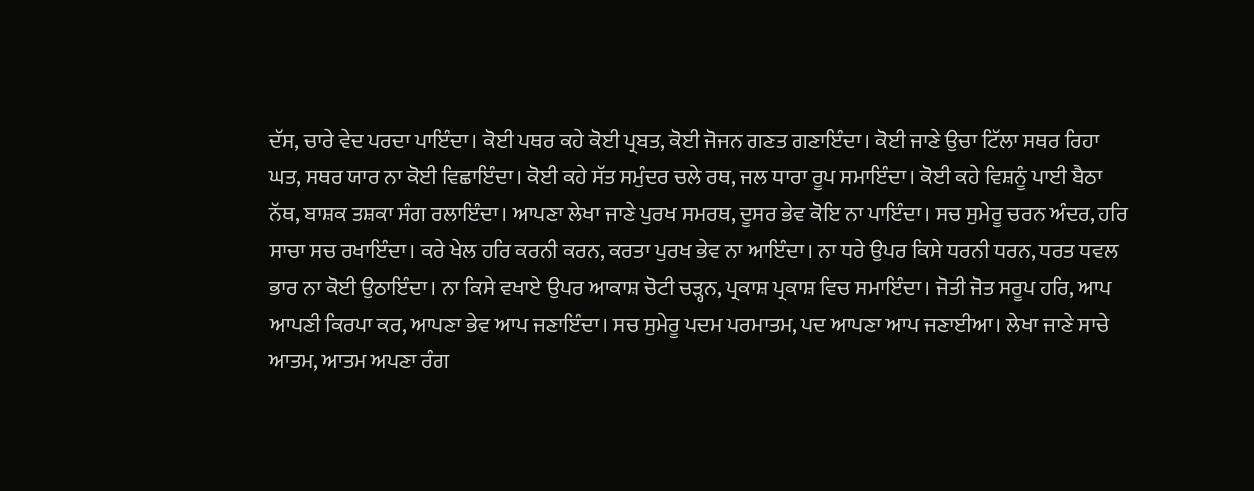ਦੱਸ, ਚਾਰੇ ਵੇਦ ਪਰਦਾ ਪਾਇੰਦਾ। ਕੋਈ ਪਥਰ ਕਹੇ ਕੋਈ ਪ੍ਰਬਤ, ਕੋਈ ਜੋਜਨ ਗਣਤ ਗਣਾਇੰਦਾ। ਕੋਈ ਜਾਣੇ ਉਚਾ ਟਿੱਲਾ ਸਥਰ ਰਿਹਾ ਘਤ, ਸਥਰ ਯਾਰ ਨਾ ਕੋਈ ਵਿਛਾਇੰਦਾ। ਕੋਈ ਕਹੇ ਸੱਤ ਸਮੁੰਦਰ ਚਲੇ ਰਥ, ਜਲ ਧਾਰਾ ਰੂਪ ਸਮਾਇੰਦਾ। ਕੋਈ ਕਹੇ ਵਿਸ਼ਨੂੰ ਪਾਈ ਬੈਠਾ ਨੱਥ, ਬਾਸ਼ਕ ਤਸ਼ਕਾ ਸੰਗ ਰਲਾਇੰਦਾ। ਆਪਣਾ ਲੇਖਾ ਜਾਣੇ ਪੁਰਖ ਸਮਰਥ, ਦੂਸਰ ਭੇਵ ਕੋਇ ਨਾ ਪਾਇੰਦਾ। ਸਚ ਸੁਮੇਰੂ ਚਰਨ ਅੰਦਰ, ਹਰਿ ਸਾਚਾ ਸਚ ਰਖਾਇੰਦਾ। ਕਰੇ ਖੇਲ ਹਰਿ ਕਰਨੀ ਕਰਨ, ਕਰਤਾ ਪੁਰਖ ਭੇਵ ਨਾ ਆਇੰਦਾ। ਨਾ ਧਰੇ ਉਪਰ ਕਿਸੇ ਧਰਨੀ ਧਰਨ, ਧਰਤ ਧਵਲ ਭਾਰ ਨਾ ਕੋਈ ਉਠਾਇੰਦਾ। ਨਾ ਕਿਸੇ ਵਖਾਏ ਉਪਰ ਆਕਾਸ਼ ਚੋਟੀ ਚੜ੍ਹਨ, ਪ੍ਰਕਾਸ਼ ਪ੍ਰਕਾਸ਼ ਵਿਚ ਸਮਾਇੰਦਾ। ਜੋਤੀ ਜੋਤ ਸਰੂਪ ਹਰਿ, ਆਪ ਆਪਣੀ ਕਿਰਪਾ ਕਰ, ਆਪਣਾ ਭੇਵ ਆਪ ਜਣਾਇੰਦਾ। ਸਚ ਸੁਮੇਰੂ ਪਦਮ ਪਰਮਾਤਮ, ਪਦ ਆਪਣਾ ਆਪ ਜਣਾਈਆ। ਲੇਖਾ ਜਾਣੇ ਸਾਚੇ ਆਤਮ, ਆਤਮ ਅਪਣਾ ਰੰਗ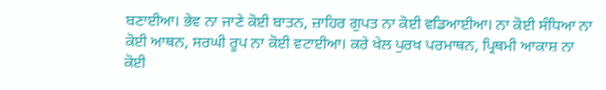ਬਣਾਈਆ। ਭੇਵ ਨਾ ਜਾਣੇ ਕੋਈ ਬਾਤਨ, ਜ਼ਾਹਿਰ ਗੁਪਤ ਨਾ ਕੋਈ ਵਡਿਆਈਆ। ਨਾ ਕੋਈ ਸੰਧਿਆ ਨਾ ਕੋਈ ਆਥਨ, ਸਰਘੀ ਰੂਪ ਨਾ ਕੋਈ ਵਟਾਈਆ। ਕਰੇ ਖੇਲ ਪੁਰਖ ਪਰਮਾਥਨ, ਪ੍ਰਿਥਮੀ ਆਕਾਸ਼ ਨਾ ਕੋਈ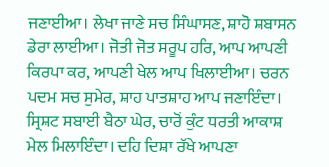ਜਣਾਈਆ। ਲੇਖਾ ਜਾਣੇ ਸਚ ਸਿੰਘਾਸਣ, ਸ਼ਾਹੋ ਸ਼ਬਾਸਨ ਡੇਰਾ ਲਾਈਆ। ਜੋਤੀ ਜੋਤ ਸਰੂਪ ਹਰਿ, ਆਪ ਆਪਣੀ ਕਿਰਪਾ ਕਰ, ਆਪਣੀ ਖੇਲ ਆਪ ਖਿਲਾਈਆ। ਚਰਨ ਪਦਮ ਸਚ ਸੁਮੇਰ, ਸ਼ਾਹ ਪਾਤਸ਼ਾਹ ਆਪ ਜਣਾਇੰਦਾ। ਸ੍ਰਿਸ਼ਟ ਸਬਾਈ ਬੈਠਾ ਘੇਰ, ਚਾਰੋਂ ਕੁੰਟ ਧਰਤੀ ਆਕਾਸ਼ ਮੇਲ ਮਿਲਾਇੰਦਾ। ਦਹਿ ਦਿਸ਼ਾ ਰੱਖੇ ਆਪਣਾ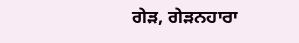ਗੇੜ, ਗੇੜਨਹਾਰਾ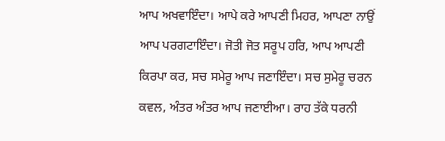ਆਪ ਅਖਵਾਇੰਦਾ। ਆਪੇ ਕਰੇ ਆਪਣੀ ਮਿਹਰ, ਆਪਣਾ ਨਾਉਂ ਆਪ ਪਰਗਟਾਇੰਦਾ। ਜੋਤੀ ਜੋਤ ਸਰੂਪ ਹਰਿ, ਆਪ ਆਪਣੀ ਕਿਰਪਾ ਕਰ, ਸਚ ਸਮੇਰੂ ਆਪ ਜਣਾਇੰਦਾ। ਸਚ ਸੁਮੇਰੂ ਚਰਨ ਕਵਲ, ਅੰਤਰ ਅੰਤਰ ਆਪ ਜਣਾਈਆ। ਰਾਹ ਤੱਕੇ ਧਰਨੀ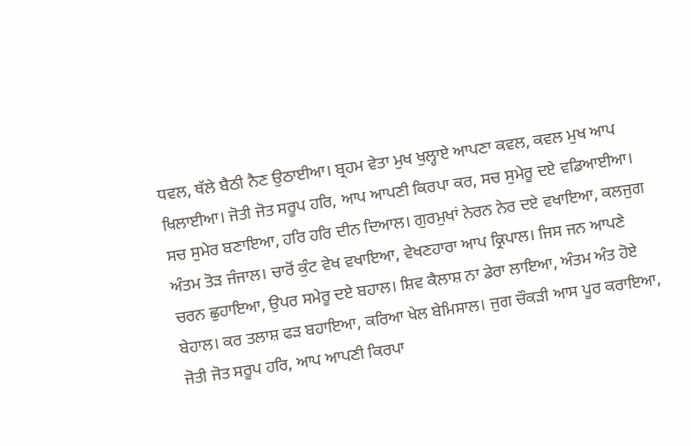ਧਵਲ, ਥੱਲੇ ਬੈਠੀ ਨੈਣ ਉਠਾਈਆ। ਬ੍ਰਹਮ ਵੇਤਾ ਮੁਖ ਖੁਲ੍ਹਾਏ ਆਪਣਾ ਕਵਲ, ਕਵਲ ਮੁਖ ਆਪ ਖਿਲਾਈਆ। ਜੋਤੀ ਜੋਤ ਸਰੂਪ ਹਰਿ, ਆਪ ਆਪਣੀ ਕਿਰਪਾ ਕਰ, ਸਚ ਸੁਮੇਰੂ ਦਏ ਵਡਿਆਈਆ। ਸਚ ਸੁਮੇਰ ਬਣਾਇਆ, ਹਰਿ ਹਰਿ ਦੀਨ ਦਿਆਲ। ਗੁਰਮੁਖਾਂ ਨੇਰਨ ਨੇਰ ਦਏ ਵਖਾਇਆ, ਕਲਜੁਗ ਅੰਤਮ ਤੋੜ ਜੰਜਾਲ। ਚਾਰੋਂ ਕੁੰਟ ਵੇਖ ਵਖਾਇਆ, ਵੇਖਣਹਾਰਾ ਆਪ ਕ੍ਰਿਪਾਲ। ਜਿਸ ਜਨ ਆਪਣੇ ਚਰਨ ਛੁਹਾਇਆ, ਉਪਰ ਸਮੇਰੂ ਦਏ ਬਹਾਲ। ਸ਼ਿਵ ਕੈਲਾਸ਼ ਨਾ ਡੇਰਾ ਲਾਇਆ, ਅੰਤਮ ਅੰਤ ਹੋਏ ਬੇਹਾਲ। ਕਰ ਤਲਾਸ਼ ਫੜ ਬਹਾਇਆ, ਕਰਿਆ ਖੇਲ ਬੇਮਿਸਾਲ। ਜੁਗ ਚੌਕੜੀ ਆਸ ਪੂਰ ਕਰਾਇਆ, ਜੋਤੀ ਜੋਤ ਸਰੂਪ ਹਰਿ, ਆਪ ਆਪਣੀ ਕਿਰਪਾ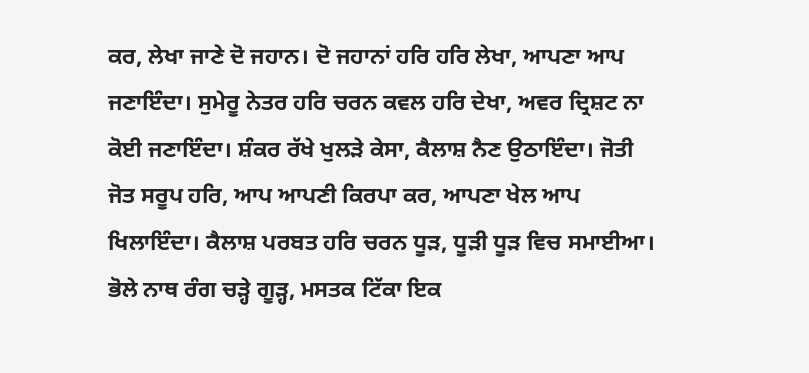ਕਰ, ਲੇਖਾ ਜਾਣੇ ਦੋ ਜਹਾਨ। ਦੋ ਜਹਾਨਾਂ ਹਰਿ ਹਰਿ ਲੇਖਾ, ਆਪਣਾ ਆਪ ਜਣਾਇੰਦਾ। ਸੁਮੇਰੂ ਨੇਤਰ ਹਰਿ ਚਰਨ ਕਵਲ ਹਰਿ ਦੇਖਾ, ਅਵਰ ਦ੍ਰਿਸ਼ਟ ਨਾ ਕੋਈ ਜਣਾਇੰਦਾ। ਸ਼ੰਕਰ ਰੱਖੇ ਖੁਲੜੇ ਕੇਸਾ, ਕੈਲਾਸ਼ ਨੈਣ ਉਠਾਇੰਦਾ। ਜੋਤੀ ਜੋਤ ਸਰੂਪ ਹਰਿ, ਆਪ ਆਪਣੀ ਕਿਰਪਾ ਕਰ, ਆਪਣਾ ਖੇਲ ਆਪ ਖਿਲਾਇੰਦਾ। ਕੈਲਾਸ਼ ਪਰਬਤ ਹਰਿ ਚਰਨ ਧੂੜ, ਧੂੜੀ ਧੂੜ ਵਿਚ ਸਮਾਈਆ। ਭੋਲੇ ਨਾਥ ਰੰਗ ਚੜ੍ਹੇ ਗੂੜ੍ਹ, ਮਸਤਕ ਟਿੱਕਾ ਇਕ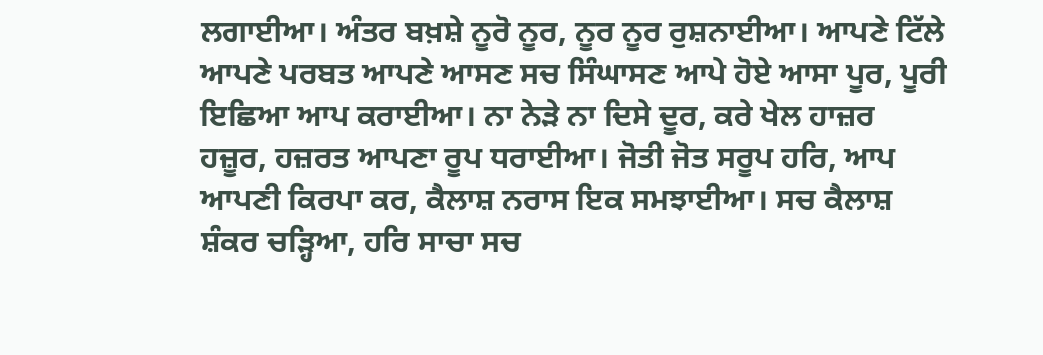ਲਗਾਈਆ। ਅੰਤਰ ਬਖ਼ਸ਼ੇ ਨੂਰੋ ਨੂਰ, ਨੂਰ ਨੂਰ ਰੁਸ਼ਨਾਈਆ। ਆਪਣੇ ਟਿੱਲੇ ਆਪਣੇ ਪਰਬਤ ਆਪਣੇ ਆਸਣ ਸਚ ਸਿੰਘਾਸਣ ਆਪੇ ਹੋਏ ਆਸਾ ਪੂਰ, ਪੂਰੀ ਇਛਿਆ ਆਪ ਕਰਾਈਆ। ਨਾ ਨੇੜੇ ਨਾ ਦਿਸੇ ਦੂਰ, ਕਰੇ ਖੇਲ ਹਾਜ਼ਰ ਹਜ਼ੂਰ, ਹਜ਼ਰਤ ਆਪਣਾ ਰੂਪ ਧਰਾਈਆ। ਜੋਤੀ ਜੋਤ ਸਰੂਪ ਹਰਿ, ਆਪ ਆਪਣੀ ਕਿਰਪਾ ਕਰ, ਕੈਲਾਸ਼ ਨਰਾਸ ਇਕ ਸਮਝਾਈਆ। ਸਚ ਕੈਲਾਸ਼ ਸ਼ੰਕਰ ਚੜ੍ਹਿਆ, ਹਰਿ ਸਾਚਾ ਸਚ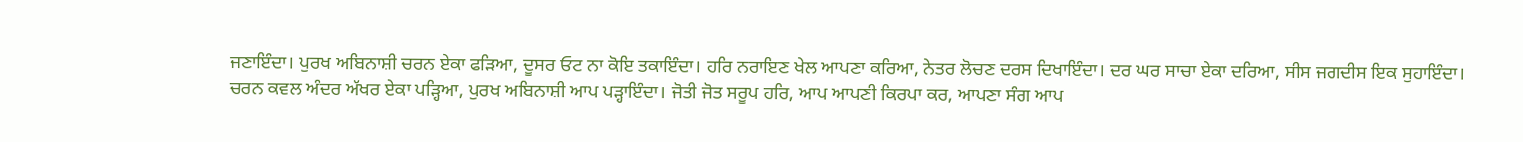ਜਣਾਇੰਦਾ। ਪੁਰਖ ਅਬਿਨਾਸ਼ੀ ਚਰਨ ਏਕਾ ਫੜਿਆ, ਦੂਸਰ ਓਟ ਨਾ ਕੋਇ ਤਕਾਇੰਦਾ। ਹਰਿ ਨਰਾਇਣ ਖੇਲ ਆਪਣਾ ਕਰਿਆ, ਨੇਤਰ ਲੋਚਣ ਦਰਸ ਦਿਖਾਇੰਦਾ। ਦਰ ਘਰ ਸਾਚਾ ਏਕਾ ਦਰਿਆ, ਸੀਸ ਜਗਦੀਸ ਇਕ ਸੁਹਾਇੰਦਾ। ਚਰਨ ਕਵਲ ਅੰਦਰ ਅੱਖਰ ਏਕਾ ਪੜ੍ਹਿਆ, ਪੁਰਖ ਅਬਿਨਾਸ਼ੀ ਆਪ ਪੜ੍ਹਾਇੰਦਾ। ਜੋਤੀ ਜੋਤ ਸਰੂਪ ਹਰਿ, ਆਪ ਆਪਣੀ ਕਿਰਪਾ ਕਰ, ਆਪਣਾ ਸੰਗ ਆਪ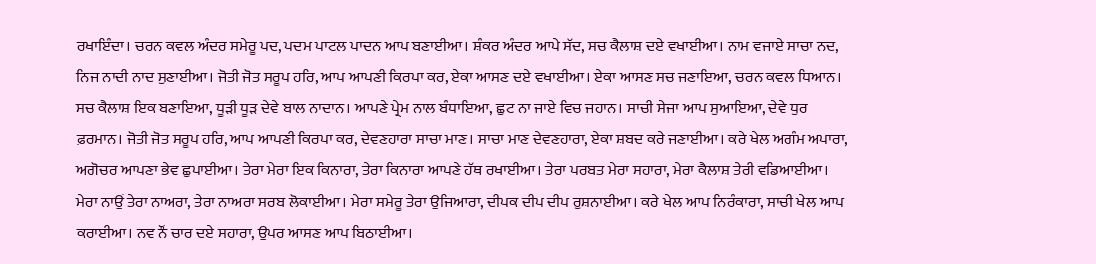ਰਖਾਇੰਦਾ। ਚਰਨ ਕਵਲ ਅੰਦਰ ਸਮੇਰੂ ਪਦ, ਪਦਮ ਪਾਟਲ ਪਾਦਨ ਆਪ ਬਣਾਈਆ। ਸ਼ੰਕਰ ਅੰਦਰ ਆਪੇ ਸੱਦ, ਸਚ ਕੈਲਾਸ਼ ਦਏ ਵਖਾਈਆ। ਨਾਮ ਵਜਾਏ ਸਾਚਾ ਨਦ, ਨਿਜ ਨਾਦੀ ਨਾਦ ਸੁਣਾਈਆ। ਜੋਤੀ ਜੋਤ ਸਰੂਪ ਹਰਿ, ਆਪ ਆਪਣੀ ਕਿਰਪਾ ਕਰ, ਏਕਾ ਆਸਣ ਦਏ ਵਖਾਈਆ। ਏਕਾ ਆਸਣ ਸਚ ਜਣਾਇਆ, ਚਰਨ ਕਵਲ ਧਿਆਨ। ਸਚ ਕੈਲਾਸ਼ ਇਕ ਬਣਾਇਆ, ਧੂੜੀ ਧੂੜ ਦੇਵੇ ਬਾਲ ਨਾਦਾਨ। ਆਪਣੇ ਪ੍ਰੇਮ ਨਾਲ ਬੰਧਾਇਆ, ਛੁਟ ਨਾ ਜਾਏ ਵਿਚ ਜਹਾਨ। ਸਾਚੀ ਸੇਜਾ ਆਪ ਸੁਆਇਆ, ਦੇਵੇ ਧੁਰ ਫ਼ਰਮਾਨ। ਜੋਤੀ ਜੋਤ ਸਰੂਪ ਹਰਿ, ਆਪ ਆਪਣੀ ਕਿਰਪਾ ਕਰ, ਦੇਵਣਹਾਰਾ ਸਾਚਾ ਮਾਣ। ਸਾਚਾ ਮਾਣ ਦੇਵਣਹਾਰਾ, ਏਕਾ ਸ਼ਬਦ ਕਰੇ ਜਣਾਈਆ। ਕਰੇ ਖੇਲ ਅਗੰਮ ਅਪਾਰਾ, ਅਗੋਚਰ ਆਪਣਾ ਭੇਵ ਛੁਪਾਈਆ। ਤੇਰਾ ਮੇਰਾ ਇਕ ਕਿਨਾਰਾ, ਤੇਰਾ ਕਿਨਾਰਾ ਆਪਣੇ ਹੱਥ ਰਖਾਈਆ। ਤੇਰਾ ਪਰਬਤ ਮੇਰਾ ਸਹਾਰਾ, ਮੇਰਾ ਕੈਲਾਸ਼ ਤੇਰੀ ਵਡਿਆਈਆ। ਮੇਰਾ ਨਾਉਂ ਤੇਰਾ ਨਾਅਰਾ, ਤੇਰਾ ਨਾਅਰਾ ਸਰਬ ਲੋਕਾਈਆ। ਮੇਰਾ ਸਮੇਰੂ ਤੇਰਾ ਉਜਿਆਰਾ, ਦੀਪਕ ਦੀਪ ਦੀਪ ਰੁਸ਼ਨਾਈਆ। ਕਰੇ ਖੇਲ ਆਪ ਨਿਰੰਕਾਰਾ, ਸਾਚੀ ਖੇਲ ਆਪ ਕਰਾਈਆ। ਨਵ ਨੌਂ ਚਾਰ ਦਏ ਸਹਾਰਾ, ਉਪਰ ਆਸਣ ਆਪ ਬਿਠਾਈਆ।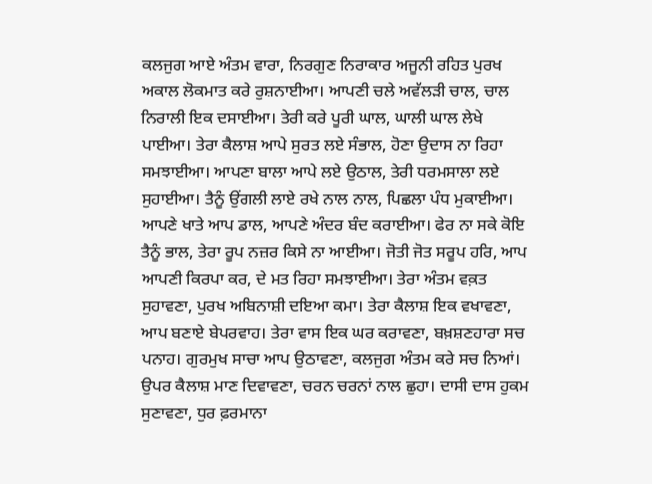ਕਲਜੁਗ ਆਏ ਅੰਤਮ ਵਾਰਾ, ਨਿਰਗੁਣ ਨਿਰਾਕਾਰ ਅਜੂਨੀ ਰਹਿਤ ਪੁਰਖ ਅਕਾਲ ਲੋਕਮਾਤ ਕਰੇ ਰੁਸ਼ਨਾਈਆ। ਆਪਣੀ ਚਲੇ ਅਵੱਲੜੀ ਚਾਲ, ਚਾਲ ਨਿਰਾਲੀ ਇਕ ਦਸਾਈਆ। ਤੇਰੀ ਕਰੇ ਪੂਰੀ ਘਾਲ, ਘਾਲੀ ਘਾਲ ਲੇਖੇ ਪਾਈਆ। ਤੇਰਾ ਕੈਲਾਸ਼ ਆਪੇ ਸੁਰਤ ਲਏ ਸੰਭਾਲ, ਹੋਣਾ ਉਦਾਸ ਨਾ ਰਿਹਾ ਸਮਝਾਈਆ। ਆਪਣਾ ਬਾਲਾ ਆਪੇ ਲਏ ਉਠਾਲ, ਤੇਰੀ ਧਰਮਸਾਲਾ ਲਏ ਸੁਹਾਈਆ। ਤੈਨੂੰ ਉਂਗਲੀ ਲਾਏ ਰਖੇ ਨਾਲ ਨਾਲ, ਪਿਛਲਾ ਪੰਧ ਮੁਕਾਈਆ। ਆਪਣੇ ਖਾਤੇ ਆਪ ਡਾਲ, ਆਪਣੇ ਅੰਦਰ ਬੰਦ ਕਰਾਈਆ। ਫੇਰ ਨਾ ਸਕੇ ਕੋਇ ਤੈਨੂੰ ਭਾਲ, ਤੇਰਾ ਰੂਪ ਨਜ਼ਰ ਕਿਸੇ ਨਾ ਆਈਆ। ਜੋਤੀ ਜੋਤ ਸਰੂਪ ਹਰਿ, ਆਪ ਆਪਣੀ ਕਿਰਪਾ ਕਰ, ਦੇ ਮਤ ਰਿਹਾ ਸਮਝਾਈਆ। ਤੇਰਾ ਅੰਤਮ ਵਕ਼ਤ ਸੁਹਾਵਣਾ, ਪੁਰਖ ਅਬਿਨਾਸ਼ੀ ਦਇਆ ਕਮਾ। ਤੇਰਾ ਕੈਲਾਸ਼ ਇਕ ਵਖਾਵਣਾ, ਆਪ ਬਣਾਏ ਬੇਪਰਵਾਹ। ਤੇਰਾ ਵਾਸ ਇਕ ਘਰ ਕਰਾਵਣਾ, ਬਖ਼ਸ਼ਣਹਾਰਾ ਸਚ ਪਨਾਹ। ਗੁਰਮੁਖ ਸਾਚਾ ਆਪ ਉਠਾਵਣਾ, ਕਲਜੁਗ ਅੰਤਮ ਕਰੇ ਸਚ ਨਿਆਂ। ਉਪਰ ਕੈਲਾਸ਼ ਮਾਣ ਦਿਵਾਵਣਾ, ਚਰਨ ਚਰਨਾਂ ਨਾਲ ਛੁਹਾ। ਦਾਸੀ ਦਾਸ ਹੁਕਮ ਸੁਣਾਵਣਾ, ਧੁਰ ਫ਼ਰਮਾਨਾ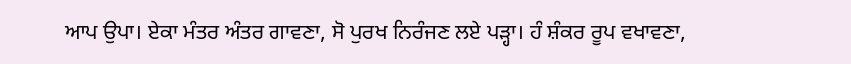ਆਪ ਉਪਾ। ਏਕਾ ਮੰਤਰ ਅੰਤਰ ਗਾਵਣਾ, ਸੋ ਪੁਰਖ ਨਿਰੰਜਣ ਲਏ ਪੜ੍ਹਾ। ਹੰ ਸ਼ੰਕਰ ਰੂਪ ਵਖਾਵਣਾ,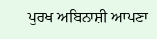ਪੁਰਖ ਅਬਿਨਾਸ਼ੀ ਆਪਣਾ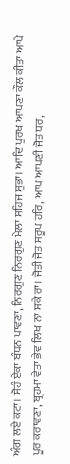ਅੰਗ ਲਏ ਕਟਾ। ਸੋਹੰ ਏਕਾ ਬੰਧਨ ਪਾਵਣਾ, ਨਿਰਗੁਣ ਨਿਰਗੁਣ ਮੇਲਾ ਸਹਿਜ ਸੁਭਾ। ਆਦਿ ਪੁਰਖ ਆਪਣਾ ਕੌਲ ਕੀਤਾ ਆਪੇ ਪੂਰ ਕਰਾਵਣਾ, ਬ੍ਰਹਮਾ ਵੇਤਾ ਭੇਵ ਲਿਖ ਨਾ ਸਕੇ ਰਾ। ਜੋਤੀ ਜੋਤ ਸਰੂਪ ਹਰਿ, ਆਪ ਆਪਣੀ ਜੋਤ ਧਰ,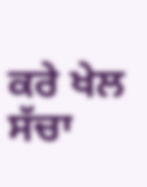ਕਰੇ ਖੇਲ ਸੱਚਾ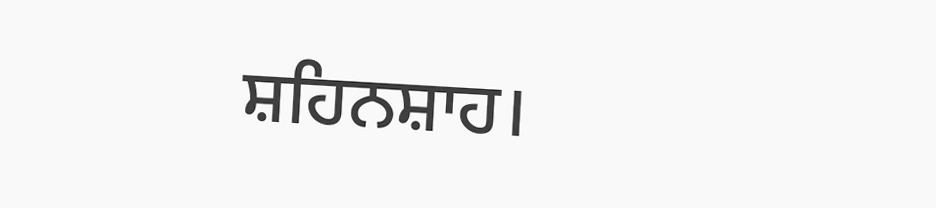ਸ਼ਹਿਨਸ਼ਾਹ।